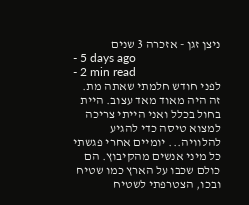ניצן זגן - אזכרה 3 שנים
- 5 days ago
- 2 min read
לפני חודש חלמתי שאתה מת. זה היה מאוד מאד עצוב. היית בחול בכלל ואני הייתי צריכה למצוא טיסה כדי להגיע להלוויה... יומיים אחרי פגשתי כל מיני אנשים מהקיבוץ. הם כולם שכבו על הארץ כמו שטיח ובכו, הצטרפתי לשטיח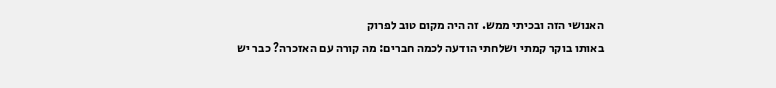האנושי הזה ובכיתי ממש. זה היה מקום טוב לפרוק
באותו בוקר קמתי ושלחתי הודעה לכמה חברים: מה קורה עם האזכרה? כבר יש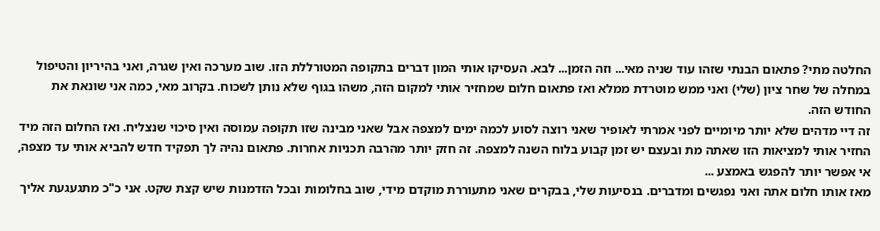החלטה מתי? פתאום הבנתי שזהו עוד שניה מאי... וזה הזמן... לבא. העסיקו אותי המון דברים בתקופה המטורללת הזו. שוב מערכה ואין שגרה, ואני בהיריון והטיפול במחלה של שחר ציון (שלי) ואני ממש מוטרדת ממלא ואז פתאום חלום שמחזיר אותי למקום הזה, משהו בגוף שלא נותן לשכוח. בקרוב מאי, כמה אני שונאת את החודש הזה.
זה דיי מדהים שלא יותר מיומיים לפני אמרתי לאופיר שאני רוצה לסוע לכמה ימים למצפה אבל שאני מבינה שזו תקופה עמוסה ואין סיכוי שנצליח. ואז החלום הזה מיד החזיר אותי למציאות הזו שאתה מת ובעצם יש זמן קבוע בלוח השנה למצפה. זה חזק יותר מהרבה תכניות אחרות. פתאום נהיה לך תפקיד חדש להביא אותי עד מצפה, אי אפשר יותר להפגש באמצע ...
מאז אותו חלום אתה ואני נפגשים ומדברים. בנסיעות שלי, בבקרים שאני מתעוררת מוקדם מידי, שוב בחלומות ובכל הזדמנות שיש קצת שקט. אני כ"כ מתגעגעת אליך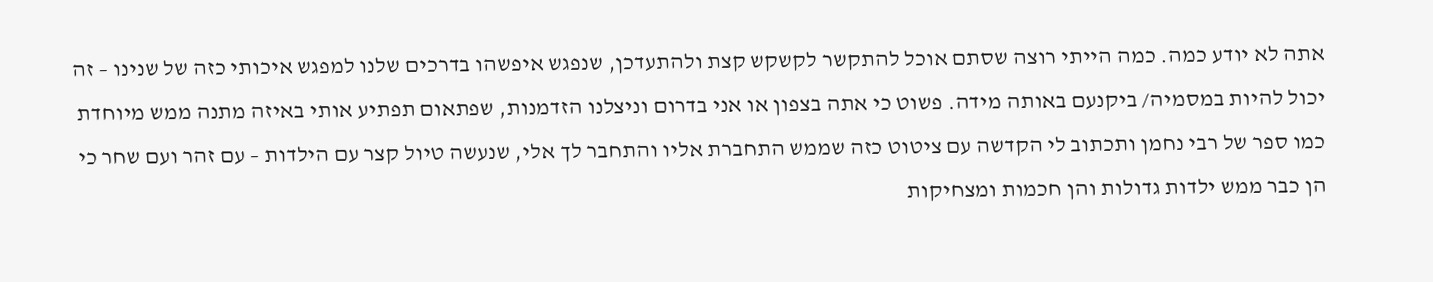אתה לא יודע כמה. כמה הייתי רוצה שסתם אוכל להתקשר לקשקש קצת ולהתעדכן, שנפגש איפשהו בדרכים שלנו למפגש איכותי כזה של שנינו – זה יכול להיות במסמיה/ ביקנעם באותה מידה. פשוט כי אתה בצפון או אני בדרום וניצלנו הזדמנות, שפתאום תפתיע אותי באיזה מתנה ממש מיוחדת כמו ספר של רבי נחמן ותכתוב לי הקדשה עם ציטוט כזה שממש התחברת אליו והתחבר לך אלי, שנעשה טיול קצר עם הילדות – עם זהר ועם שחר כי הן כבר ממש ילדות גדולות והן חכמות ומצחיקות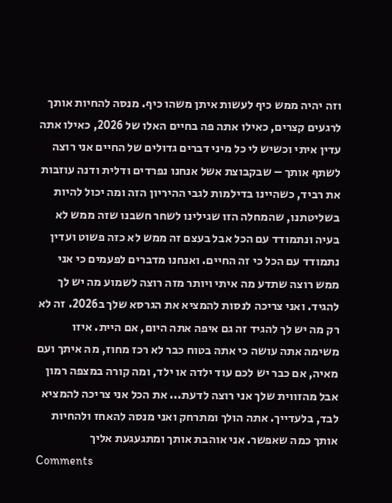וזה יהיה ממש כיף לעשות איתן משהו כיף. מנסה להחיות אותך לרגעים קצרים, כאילו אתה פה בחיים האלו של 2026, כאילו אתה עדין איתי וכשיש לי כל מיני דברים גדולים של החיים אני רוצה לשתף אותך – שבקבוצת אשל אנחנו נפרדים ודלית ודנה עוזבות את רביד, כשהיינו בדילמות לגבי ההיריון הזה ומה יכול להיות בשליטתנו, שהמחלה הזו שגילינו לשחר חשבנו שזה ממש לא בעיה ונתמודד עם הכל אבל בעצם זה ממש לא כזה פשוט ועדין נתמודד עם הכל כי זה החיים. ואנחנו מדברים לפעמים כי אני ממש רוצה שתדע מה איתי ויותר מזה רוצה לשמוע מה יש לך להגיד. ואני צריכה לנסות להמציא את הגרסא שלך ב2026. זה לא רק מה יש לך להגיד זה גם איפה אתה היום, אם היית. איזו משימה אתה עושה כי אתה בטוח כבר לא רכז מחוז, מה איתך ועם מאיה, אם כבר יש לכם עוד ילדה או ילד, ומה קורה במצפה רמון אבל מהזווית שלך אני רוצה לדעת... את הכל אני צריכה להמציא לבד, בלעדייך. אתה הולך ומתרחק ואני מנסה להאחז ולהחיות אותך כמה שאפשר. אני אוהבת אותך ומתגעגעת אליך
Comments